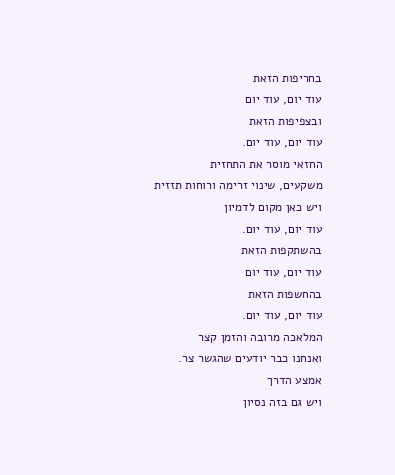בחריפות הזאת
עוד יום, עוד יום
ובצפיפות הזאת
עוד יום, עוד יום.
החזאי מוסר את התחזית
משקעים, שינוי זרימה ורוחות תזזית
ויש כאן מקום לדמיון
עוד יום, עוד יום.
בהשתקפות הזאת
עוד יום, עוד יום
בהחשפות הזאת
עוד יום, עוד יום.
המלאכה מרובה והזמן קצר
ואנחנו כבר יודעים שהגשר צר.
אמצע הדרך
ויש גם בזה נסיון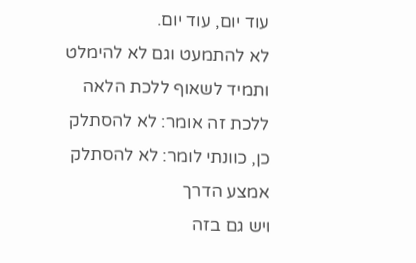עוד יום, עוד יום.
לא להתמעט וגם לא להימלט
ותמיד לשאוף ללכת הלאה
ללכת זה אומר: לא להסתלק
כן, כוונתי לומר: לא להסתלק
אמצע הדרך
ויש גם בזה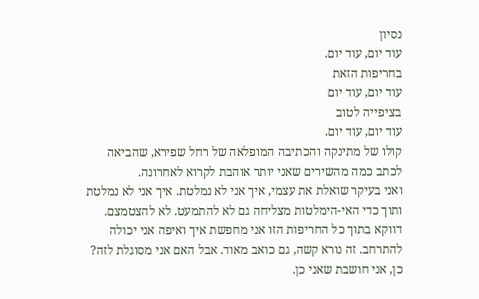נסיון
עוד יום, עוד יום.
בחריפות הזאת
עוד יום, עוד יום
בציפייה לטוב
עוד יום, עוד יום.
קולו של מתינקה והכתיבה המופלאה של רחל שפירא, שהביאה לכתב כמה מהשירים שאני יותר אוהבת לקרוא לאחרונה.
ואני בעיקר שואלת את עצמי, איך אני לא נמלטת. איך אני לא נמלטת ותוך כדי האי-הימלטות מצליחה גם לא להתמעט. לא להצטמצם.
דווקא בתוך כל החריפות הזו אני מחפשת איך ואיפה אני יכולה להתרחב. זה נורא קשה, גם כואב מאוד. אבל האם אני מסוגלת לזה?
כן, אני חושבת שאני כן.